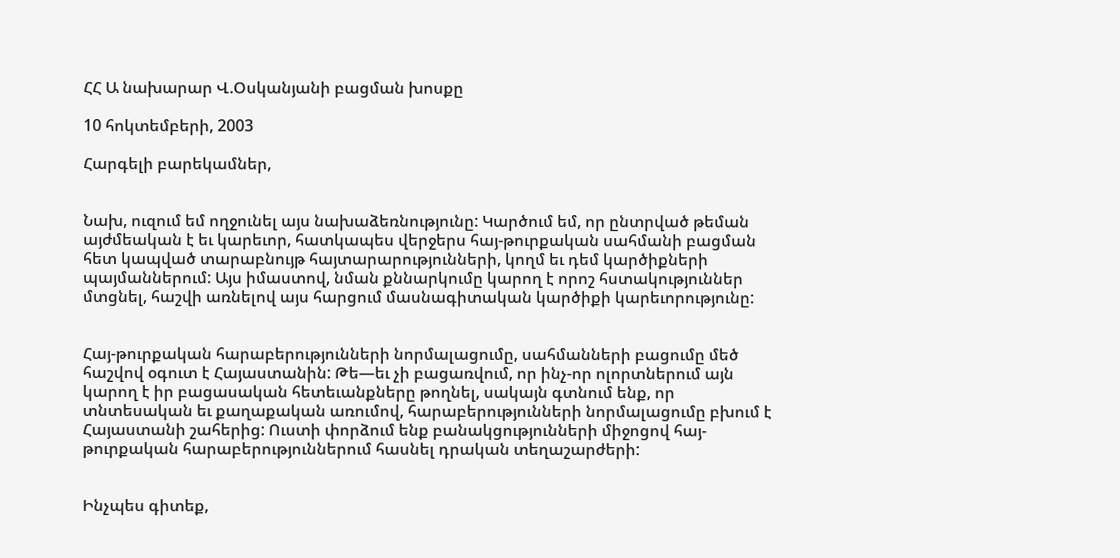ՀՀ Ա նախարար Վ.Օսկանյանի բացման խոսքը

10 հոկտեմբերի, 2003

Հարգելի բարեկամներ,


Նախ, ուզում եմ ողջունել այս նախաձեռնությունը: Կարծում եմ, որ ընտրված թեման այժմեական է եւ կարեւոր, հատկապես վերջերս հայ-թուրքական սահմանի բացման հետ կապված տարաբնույթ հայտարարությունների, կողմ եւ դեմ կարծիքների պայմաններում: Այս իմաստով, նման քննարկումը կարող է որոշ հստակություններ մտցնել, հաշվի առնելով այս հարցում մասնագիտական կարծիքի կարեւորությունը:


Հայ-թուրքական հարաբերությունների նորմալացումը, սահմանների բացումը մեծ հաշվով օգուտ է Հայաստանին: Թե—եւ չի բացառվում, որ ինչ-որ ոլորտներում այն կարող է իր բացասական հետեւանքները թողնել, սակայն գտնում ենք, որ տնտեսական եւ քաղաքական առումով, հարաբերությունների նորմալացումը բխում է Հայաստանի շահերից: Ուստի փորձում ենք բանակցությունների միջոցով հայ-թուրքական հարաբերություններում հասնել դրական տեղաշարժերի:


Ինչպես գիտեք,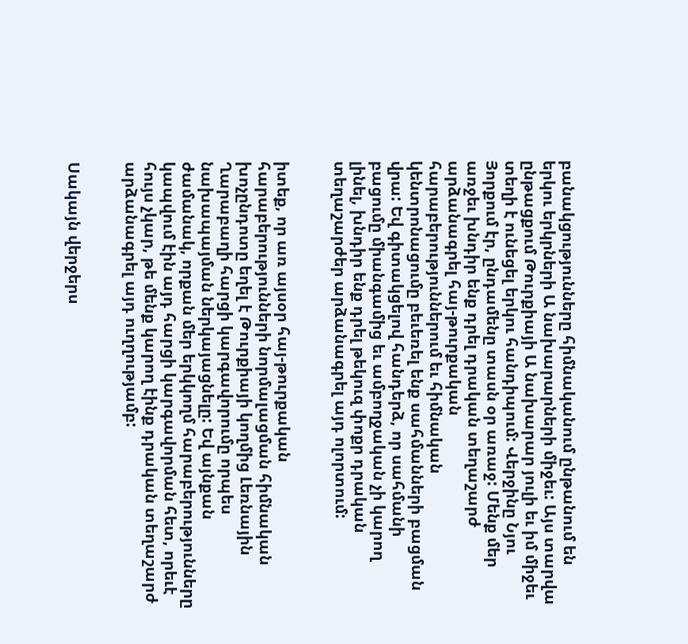բանակցությունները հիմնականում ընթանում են երկու երկրների Ա նախարարների միջեւ: Այս տարվա ընթացքում Թուրքիայի Ա նախարար յուլի եւ իմ միջեւ տեղի է ունեցել երկու հանդիպում: Վերջինը Նյու Յորքում էր, ընդամենը տասն օր առաջ: Մենք մեր առջեւ խնդիր ենք դրել դրական տեղաշարժ արձանագրել հայ-թուրքական հարաբերություններում եւ հիմնական կենտրոնացումը բեւեռել ենք սահմանների բացման վրա: Եվ գիտակցելով հանդերձ, որ սահմանի բացումը միանգամից եւ ամբողջական չի կարող լինել, խնդիր ենք դրել թեկուզ փոքր դրական տեղաշարժեր արձանագրել այդ ոլորտում:


իտեք, որ առ այսօր հայ-թուրքական հարաբերությունների նորմալացման հիմնական խոչընդոտը եղել է Թուրքիայի կողմից Լեռնային Ղարաբաղի հարցի կարգավորումը որպես նախապայման ներկայացնելը: Եվ այնքան ժամանակ, որքան մեր երկկողմ հարաբերությունները կապվում էին այդ հարցի կարգավորման հետ, որեւէ հույս չկար, թե մենք կարող էինք դրական տեղաշարժ արձանագրել այդ ուղղությամբ:


Սակայն վերջերս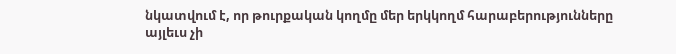նկատվում է, որ թուրքական կողմը մեր երկկողմ հարաբերությունները այլեւս չի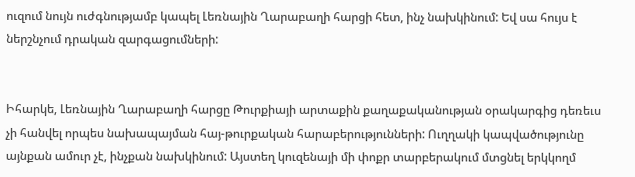ուզում նույն ուժգնությամբ կապել Լեռնային Ղարաբաղի հարցի հետ, ինչ նախկինում: Եվ սա հույս է ներշնչում դրական զարգացումների:


Իհարկե, Լեռնային Ղարաբաղի հարցը Թուրքիայի արտաքին քաղաքականության օրակարգից դեռեւս չի հանվել որպես նախապայման հայ-թուրքական հարաբերությունների: Ուղղակի կապվածությունը այնքան ամուր չէ, ինչքան նախկինում: Այստեղ կուզենայի մի փոքր տարբերակում մտցնել երկկողմ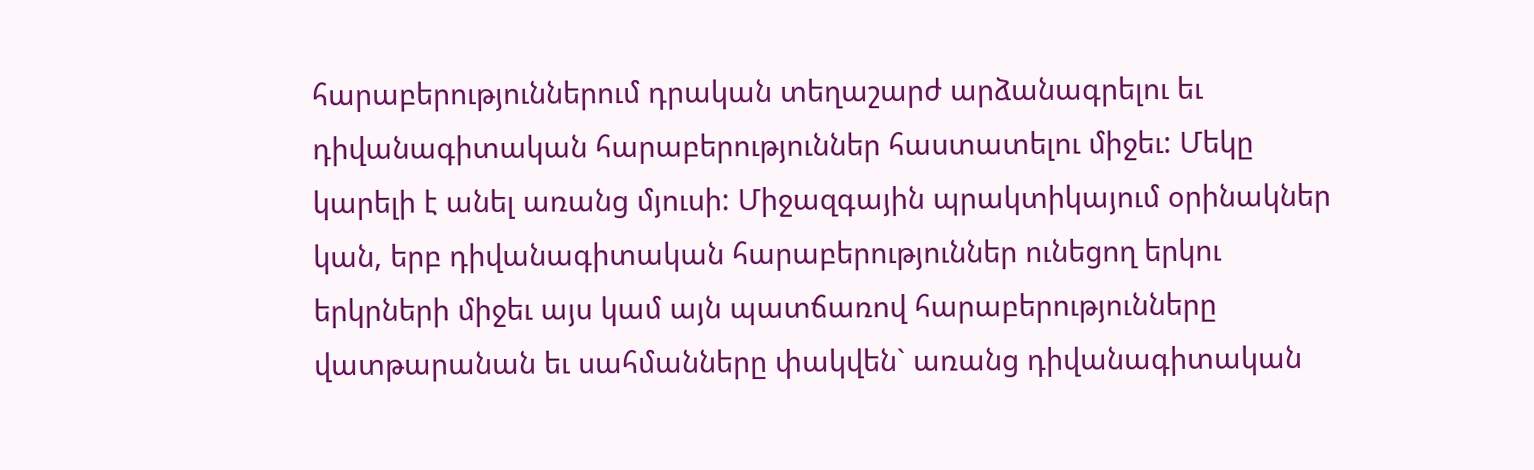հարաբերություններում դրական տեղաշարժ արձանագրելու եւ դիվանագիտական հարաբերություններ հաստատելու միջեւ: Մեկը կարելի է անել առանց մյուսի: Միջազգային պրակտիկայում օրինակներ կան, երբ դիվանագիտական հարաբերություններ ունեցող երկու երկրների միջեւ այս կամ այն պատճառով հարաբերությունները վատթարանան եւ սահմանները փակվեն` առանց դիվանագիտական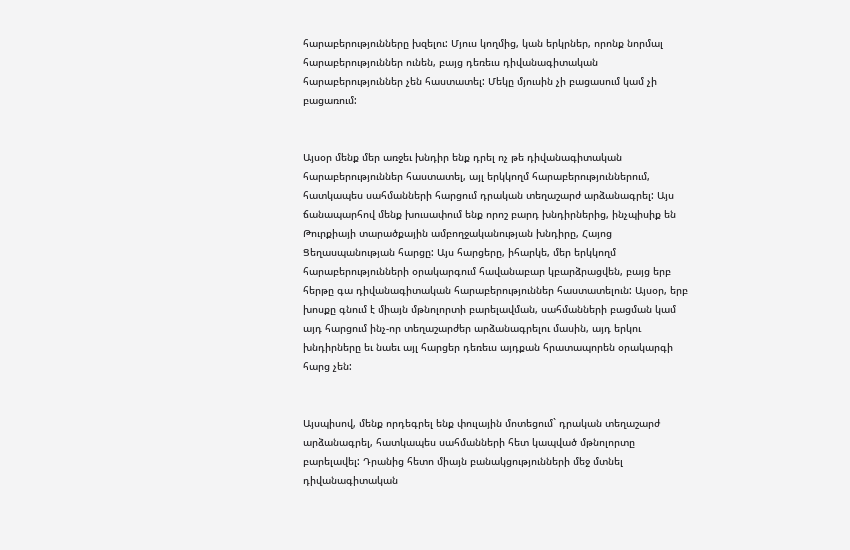հարաբերությունները խզելու: Մյուս կողմից, կան երկրներ, որոնք նորմալ հարաբերություններ ունեն, բայց դեռեւս դիվանագիտական հարաբերություններ չեն հաստատել: Մեկը մյուսին չի բացասում կամ չի բացառում:


Այսօր մենք մեր առջեւ խնդիր ենք դրել ոչ թե դիվանագիտական հարաբերություններ հաստատել, այլ երկկողմ հարաբերություններում, հատկապես սահմանների հարցում դրական տեղաշարժ արձանագրել: Այս ճանապարհով մենք խուսափում ենք որոշ բարդ խնդիրներից, ինչպիսիք են Թուրքիայի տարածքային ամբողջականության խնդիրը, Հայոց Ցեղասպանության հարցը: Այս հարցերը, իհարկե, մեր երկկողմ հարաբերությունների օրակարգում հավանաբար կբարձրացվեն, բայց երբ հերթը գա դիվանագիտական հարաբերություններ հաստատելուն: Այսօր, երբ խոսքը գնում է միայն մթնոլորտի բարելավման, սահմանների բացման կամ այդ հարցում ինչ-որ տեղաշարժեր արձանագրելու մասին, այդ երկու խնդիրները եւ նաեւ այլ հարցեր դեռեւս այդքան հրատապորեն օրակարգի հարց չեն:


Այսպիսով, մենք որդեգրել ենք փուլային մոտեցում` դրական տեղաշարժ արձանագրել, հատկապես սահմանների հետ կապված մթնոլորտը բարելավել: Դրանից հետո միայն բանակցությունների մեջ մտնել դիվանագիտական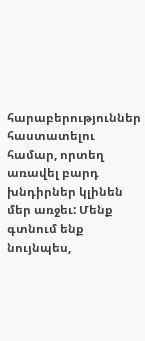հարաբերություններ հաստատելու համար, որտեղ առավել բարդ խնդիրներ կլինեն մեր առջեւ: Մենք գտնում ենք նույնպես,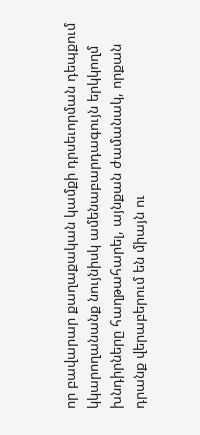որ բավարար քաղաքական կամքի դրսեւորման դեպքում կկարողանանք նույնիսկ ամենաբարդագույն երկկողմ խնդիրները հաղթահարել, այնքան ժամանակ, որքան դրանք վերաբերում են միայն ու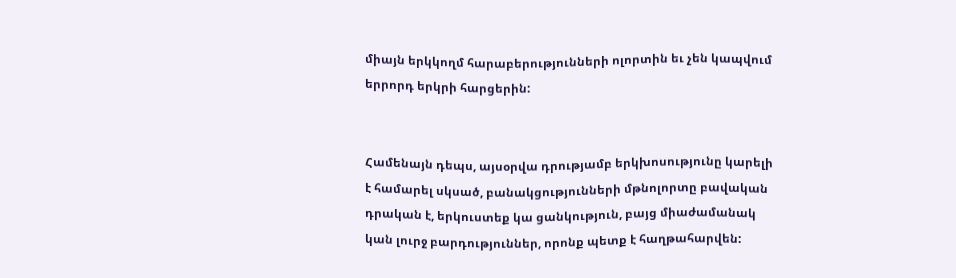միայն երկկողմ հարաբերությունների ոլորտին եւ չեն կապվում երրորդ երկրի հարցերին:


Համենայն դեպս, այսօրվա դրությամբ երկխոսությունը կարելի է համարել սկսած, բանակցությունների մթնոլորտը բավական դրական է, երկուստեք կա ցանկություն, բայց միաժամանակ կան լուրջ բարդություններ, որոնք պետք է հաղթահարվեն: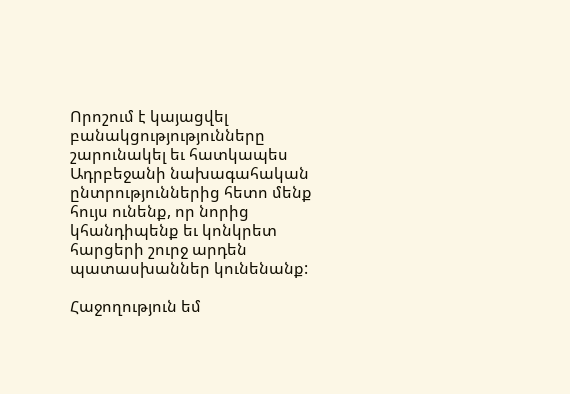Որոշում է կայացվել բանակցությությունները շարունակել եւ հատկապես Ադրբեջանի նախագահական ընտրություններից հետո մենք հույս ունենք, որ նորից կհանդիպենք եւ կոնկրետ հարցերի շուրջ արդեն պատասխաններ կունենանք:

Հաջողություն եմ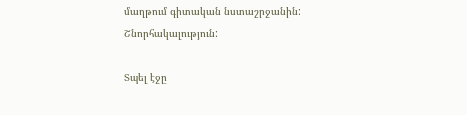մաղթում գիտական նստաշրջանին:
Շնորհակալություն:

Տպել էջը